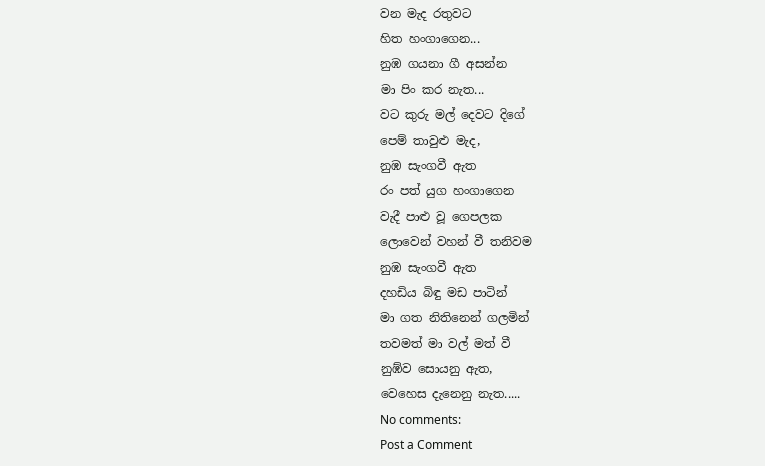වන මැද රතුවට
හිත හංගාගෙන...
නුඹ ගයනා ගී අසන්න
මා පිං කර නැත...
වට කුරු මල් දෙවට දිගේ
පෙම් තාවුළු මැද,
නුඹ සැංගවී ඇත
රං පත් යුග හංගාගෙන
වැදී පාළු වූ ගෙපලක
ලොවෙන් වහන් වී තනිවම
නුඹ සැංගවී ඇත
දහඩිය බිඳු මඩ පාටින්
මා ගත නිතිනෙන් ගලමින්
තවමත් මා වල් මත් වී
නුඹ්ව සොයනු ඇත,
වෙහෙස දැනෙනු නැත.....
No comments:
Post a Comment